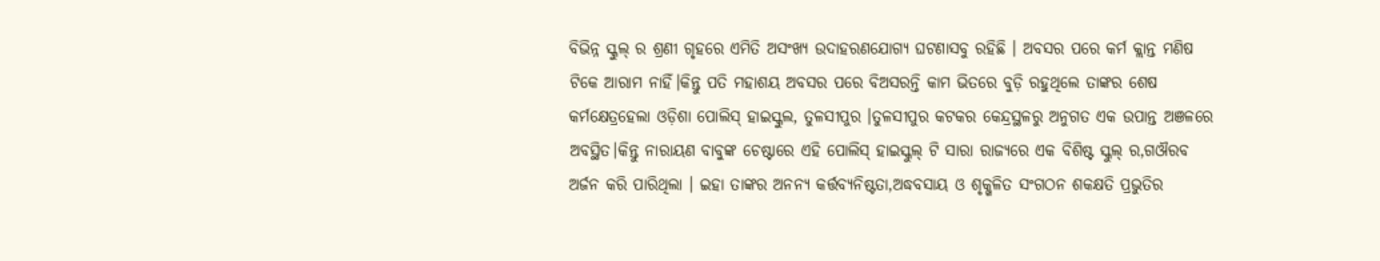ବିଭିନ୍ନ ସ୍କୁଲ୍ ର ଶ୍ରଣୀ ଗୃହରେ ଏମିତି ଅସଂଖ୍ଯ ଉଦାହରଣଯୋଗ୍ଯ ଘଟଣାସବୁ ରହିଛି । ଅବସର ପରେ କର୍ମ କ୍ଲାନ୍ତ ମଣିଷ ଟିକେ ଆରାମ ନାହିଁ।କିନ୍ତୁ ପତି ମହାଶୟ ଅବସର ପରେ ବିଅସରନ୍ତି କାମ ଭିତରେ ବୁଡ଼ି ରହୁଥିଲେ ତାଙ୍କର ଶେଷ କର୍ମକ୍ଷେତ୍ରହେଲା ଓଡ଼ିଶା ପୋଲିସ୍ ହାଇସ୍କୁଲ, ତୁଳସୀପୁର ।ତୁଳସୀପୁର କଟକର କେନ୍ଦ୍ରସ୍ଥଳରୁ ଅନୁଗତ ଏକ ଉପାନ୍ତ ଅଞଳରେ ଅବସ୍ଥିତ।କିନ୍ତୁ ନାରାୟଣ ବାବୁଙ୍କ ଚେଷ୍ଟାରେ ଏହି ପୋଲିସ୍ ହାଇସ୍କୁଲ୍ ଟି ସାରା ରାଜ୍ଯରେ ଏକ ବିଶିଷ୍ଟ ସ୍କୁଲ୍ ର,ଗଔରବ ଅର୍ଜନ କରି ପାରିଥିଲା । ଇହା ତାଙ୍କର ଅନନ୍ଯ କର୍ତ୍ତବ୍ଯନିଷ୍ଟତା,ଅଦ୍ଧବସାୟ ଓ ଶୃକ୍ଖଳିତ ସଂଗଠନ ଶକକ୍ଷତି ପ୍ରଭୁତିର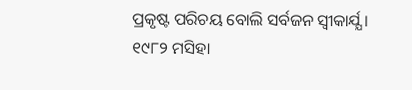ପ୍ରକୃଷ୍ଟ ପରିଚୟ ବୋଲି ସର୍ବଜନ ସ୍ୱୀକାର୍ଯ୍ଯ ।
୧୯୮୨ ମସିହା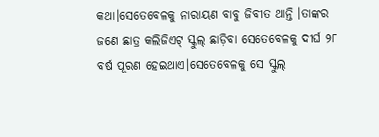କଥା।ସେତେବେଳକୁ ନାରାୟଣ ବାବୁ ଜିବୀତ ଥାନ୍ତି ।ତାଙ୍କର ଜଣେ ଛାତ୍ର କଲିଜିଏଟ୍ ସ୍କୁଲ୍ ଛାଡ଼ିବା ସେତେବେଳକୁ ଦୀର୍ଘ ୨୮ ବର୍ଷ ପୂରଣ ହେଇଥାଏ।ସେତେବେଳକୁ ସେ ସ୍କୁଲ୍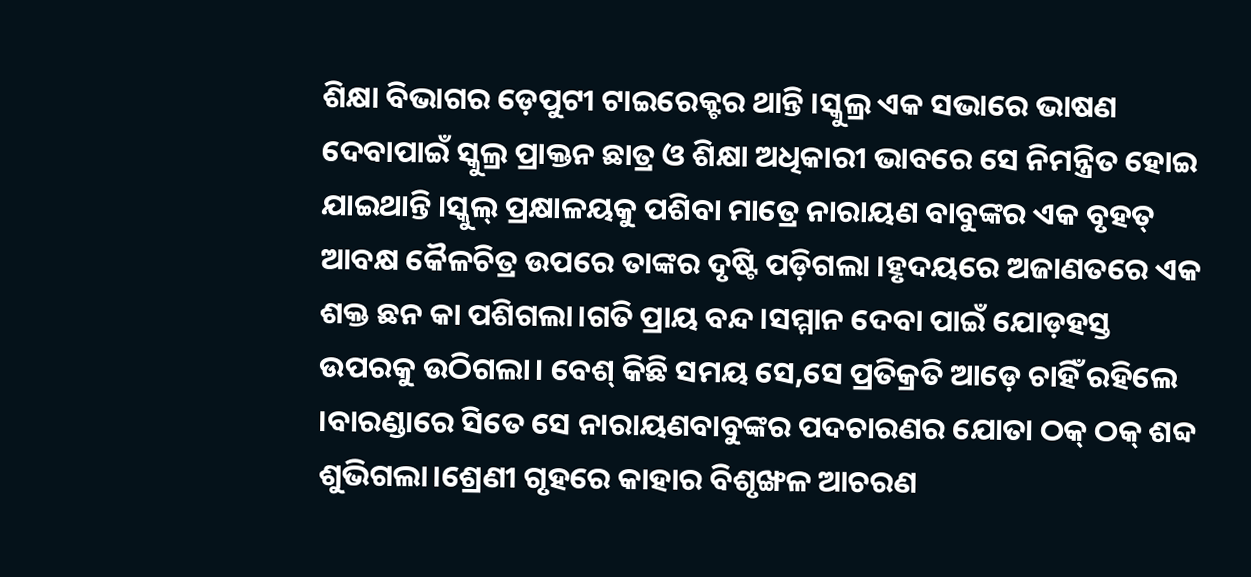ଶିକ୍ଷା ବିଭାଗର ଡ଼େପୁଟୀ ଟାଇରେକ୍ଟର ଥାନ୍ତି ।ସ୍କୁଲ୍ର ଏକ ସଭାରେ ଭାଷଣ ଦେବାପାଇଁ ସ୍କୁଲ୍ର ପ୍ରାକ୍ତନ ଛାତ୍ର ଓ ଶିକ୍ଷା ଅଧିକାରୀ ଭାବରେ ସେ ନିମନ୍ତ୍ରିତ ହୋଇ ଯାଇଥାନ୍ତି ।ସ୍କୁଲ୍ ପ୍ରକ୍ଷାଳୟକୁ ପଶିବା ମାତ୍ରେ ନାରାୟଣ ବାବୁଙ୍କର ଏକ ବୃହତ୍ ଆବକ୍ଷ କୈଳଚିତ୍ର ଉପରେ ତାଙ୍କର ଦୃଷ୍ଟି ପଡ଼ିଗଲା ।ହୃଦୟରେ ଅଜାଣତରେ ଏକ ଶକ୍ତ ଛନ କା ପଶିଗଲା।ଗତି ପ୍ରାୟ ବନ୍ଦ।ସମ୍ମାନ ଦେବା ପାଇଁ ଯୋଡ଼ହସ୍ତ ଉପରକୁ ଉଠିଗଲା। ବେଶ୍ କିଛି ସମୟ ସେ,ସେ ପ୍ରତିକ୍ରତି ଆଡ଼େ ଚାହିଁ ରହିଲେ ।ବାରଣ୍ଡାରେ ସିତେ ସେ ନାରାୟଣବାବୁଙ୍କର ପଦଚାରଣର ଯୋତା ଠକ୍ ଠକ୍ ଶବ୍ଦ ଶୁଭିଗଲା।ଶ୍ରେଣୀ ଗୃହରେ କାହାର ବିଶୃଙ୍ଖଳ ଆଚରଣ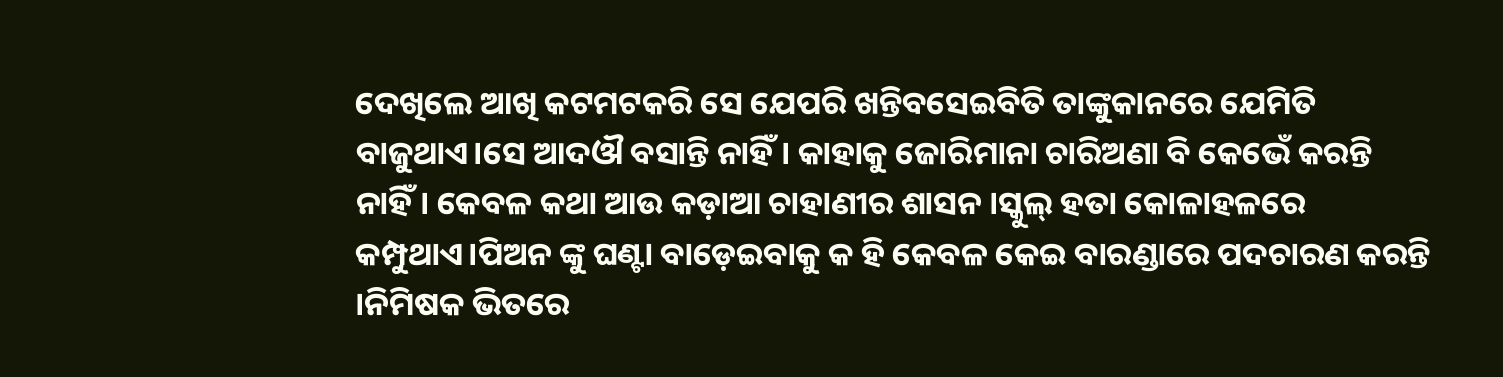ଦେଖିଲେ ଆଖି କଟମଟକରି ସେ ଯେପରି ଖନ୍ତିବସେଇବିତି ତାଙ୍କୁକାନରେ ଯେମିତି ବାଜୁଥାଏ।ସେ ଆଦଔ ବସାନ୍ତି ନାହିଁ। କାହାକୁ ଜୋରିମାନା ଚାରିଅଣା ବି କେଭେଁ କରନ୍ତି ନାହିଁ। କେବଳ କଥା ଆଉ କଡ଼ାଆ ଚାହାଣୀର ଶାସନ ।ସ୍କୁଲ୍ ହତା କୋଳାହଳରେ କମ୍ପୁଥାଏ।ପିଅନ ଙ୍କୁ ଘଣ୍ଟା ବାଡ଼େଇବାକୁ କ ହି କେବଳ କେଇ ବାରଣ୍ଡାରେ ପଦଚାରଣ କରନ୍ତି ।ନିମିଷକ ଭିତରେ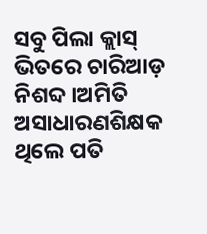ସବୁ ପିଲା କ୍ଲାସ୍ ଭିତରେ ଚାରିଆଡ଼ ନିଶବ୍ଦ ।ଅମିତି ଅସାଧାରଣଶିକ୍ଷକ ଥିଲେ ପତି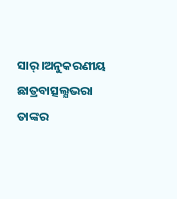ସାର୍।ଅନୁକରଣୀୟ ଛାତ୍ରବାତ୍ସଲ୍ଯଭରା ତାଙ୍କର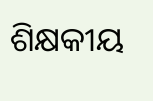ଶିକ୍ଷକୀୟ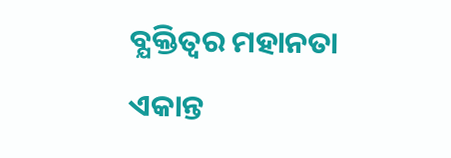ବ୍ଯକ୍ତିତ୍ୱର ମହାନତା ଏକାନ୍ତ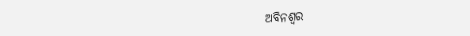ଅବିନଶ୍ୱର